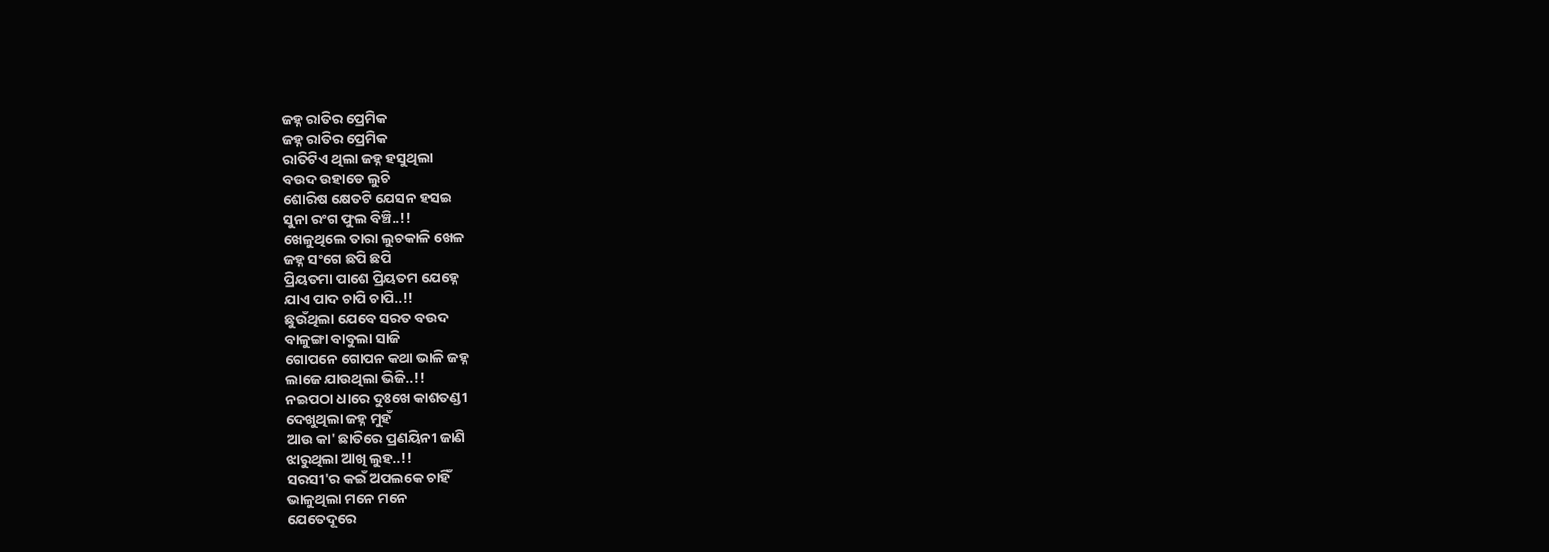ଜହ୍ନ ରାତିର ପ୍ରେମିକ
ଜହ୍ନ ରାତିର ପ୍ରେମିକ
ରାତିଟିଏ ଥିଲା ଜହ୍ନ ହସୁଥିଲା
ବଉଦ ଉହାଡେ ଲୁଚି
ଶୋରିଷ କ୍ଷେତଟି ଯେସନ ହସଇ
ସୁନା ରଂଗ ଫୁଲ ବିଞ୍ଚି..!!
ଖେଳୁଥିଲେ ତାରା ଲୁଚକାଳି ଖେଳ
ଜହ୍ନ ସଂଗେ ଛପି ଛପି
ପ୍ରିୟତମା ପାଶେ ପ୍ରିୟତମ ଯେହ୍ନେ
ଯାଏ ପାଦ ଚାପି ଚାପି..!!
ଛୁଉଁଥିଲା ଯେବେ ସରତ ବଉଦ
ବାଳୁଙ୍ଗା ବାବୁଲା ସାଜି
ଗୋପନେ ଗୋପନ କଥା ଭାଳି ଜହ୍ନ
ଲାଜେ ଯାଉଥିଲା ଭିଜି..!!
ନଇପଠା ଧାରେ ଦୁଃଖେ କାଶତଣ୍ଡୀ
ଦେଖୁଥିଲା ଜହ୍ନ ମୁହଁ
ଆଉ କା' ଛାତିରେ ପ୍ରଣୟିନୀ ଜାଣି
ଝାରୁଥିଲା ଆଖି ଲୁହ..!!
ସରସୀ'ର କଇଁ ଅପଲକେ ଚାହିଁ
ଭାଳୁଥିଲା ମନେ ମନେ
ଯେତେଦୂରେ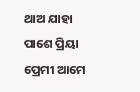ଥାଅ ଯାହା ପାଶେ ପ୍ରିୟା
ପ୍ରେମୀ ଆମେ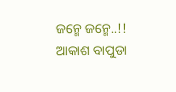ଜନ୍ମେ ଜନ୍ମେ..!!
ଆକାଶ ବାପୁଡା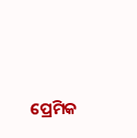ପ୍ରେମିକ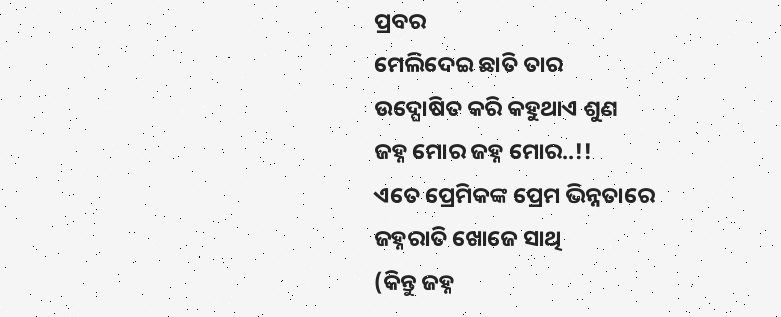ପ୍ରବର
ମେଲିଦେଇ ଛାତି ତାର
ଉଦ୍ଘୋଷିତ କରି କହୁଥାଏ ଶୁଣ
ଜହ୍ନ ମୋର ଜହ୍ନ ମୋର..!!
ଏତେ ପ୍ରେମିକଙ୍କ ପ୍ରେମ ଭିନ୍ନତାରେ
ଜହ୍ନରାତି ଖୋଜେ ସାଥି
(କିନ୍ତୁ ଜହ୍ନ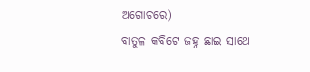ଅଗୋଚରେ)
ବାତୁଳ କବିଟେ ଜହ୍ନ ଛାଇ ସାଥେ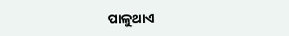ପାଳୁଥାଏ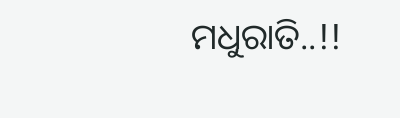ମଧୁରାତି..!!